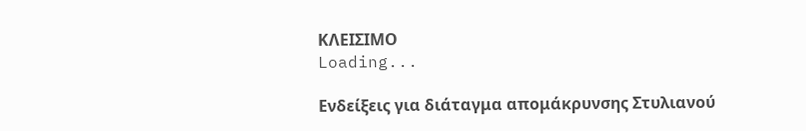ΚΛΕΙΣΙΜΟ
Loading...

Ενδείξεις για διάταγμα απομάκρυνσης Στυλιανού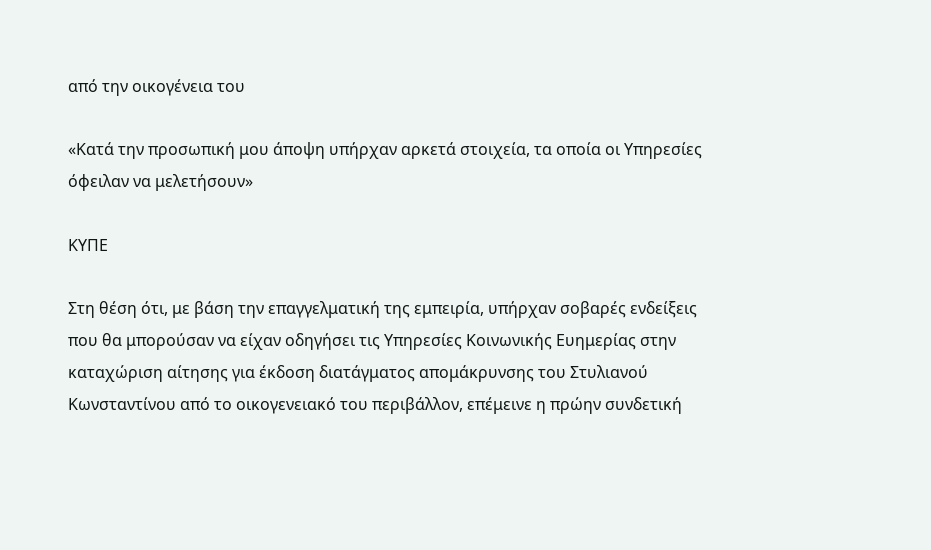από την οικογένεια του

«Κατά την προσωπική μου άποψη υπήρχαν αρκετά στοιχεία, τα οποία οι Υπηρεσίες όφειλαν να μελετήσουν»

ΚΥΠΕ

Στη θέση ότι, με βάση την επαγγελματική της εμπειρία, υπήρχαν σοβαρές ενδείξεις που θα μπορούσαν να είχαν οδηγήσει τις Υπηρεσίες Κοινωνικής Ευημερίας στην καταχώριση αίτησης για έκδοση διατάγματος απομάκρυνσης του Στυλιανού Κωνσταντίνου από το οικογενειακό του περιβάλλον, επέμεινε η πρώην συνδετική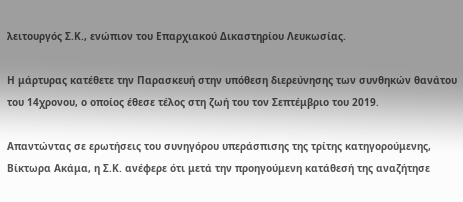λειτουργός Σ.Κ., ενώπιον του Επαρχιακού Δικαστηρίου Λευκωσίας.

Η μάρτυρας κατέθετε την Παρασκευή στην υπόθεση διερεύνησης των συνθηκών θανάτου του 14χρονου, ο οποίος έθεσε τέλος στη ζωή του τον Σεπτέμβριο του 2019.

Απαντώντας σε ερωτήσεις του συνηγόρου υπεράσπισης της τρίτης κατηγορούμενης, Βίκτωρα Ακάμα, η Σ.Κ. ανέφερε ότι μετά την προηγούμενη κατάθεσή της αναζήτησε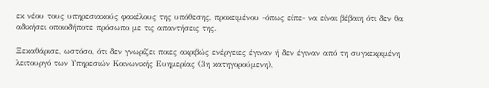εκ νέου τους υπηρεσιακούς φακέλους της υπόθεσης, προκειμένου -όπως είπε- να είναι βέβαιη ότι δεν θα αδικήσει οποιοδήποτε πρόσωπο με τις απαντήσεις της.

Ξεκαθάρισε, ωστόσο, ότι δεν γνωρίζει ποιες ακριβώς ενέργειες έγιναν ή δεν έγιναν από τη συγκεκριμένη λειτουργό των Υπηρεσιών Κοινωνικής Ευημερίας (3η κατηγορούμενη),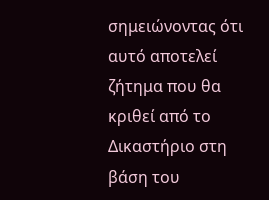σημειώνοντας ότι αυτό αποτελεί ζήτημα που θα κριθεί από το Δικαστήριο στη βάση του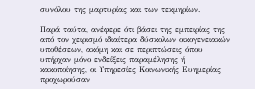συνόλου της μαρτυρίας και των τεκμηρίων.

Παρά ταύτα, ανέφερε ότι βάσει της εμπειρίας της από τον χειρισμό ιδιαίτερα δύσκολων οικογενειακών υποθέσεων, ακόμη και σε περιπτώσεις όπου υπήρχαν μόνο ενδείξεις παραμέλησης ή κακοποίησης, οι Υπηρεσίες Κοινωνικής Ευημερίας προχωρούσαν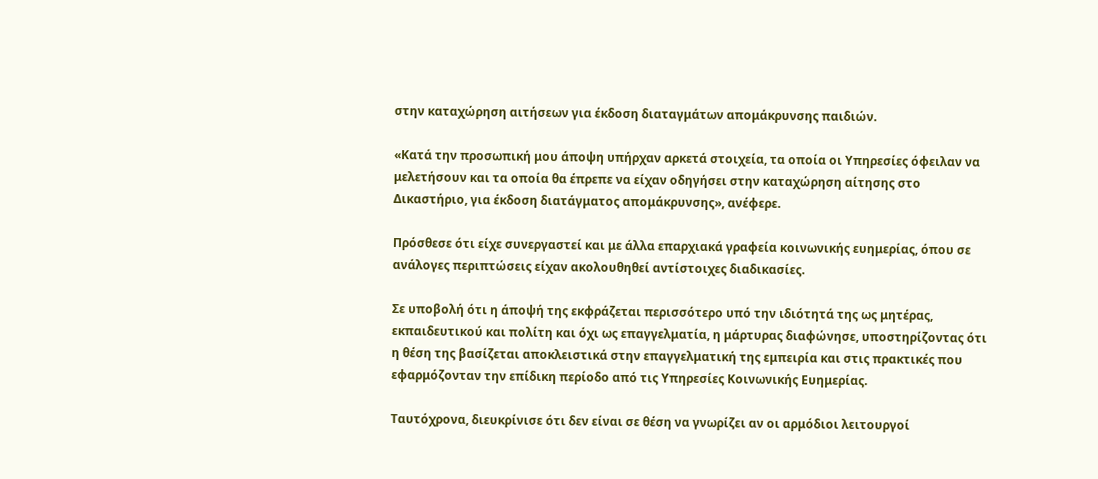στην καταχώρηση αιτήσεων για έκδοση διαταγμάτων απομάκρυνσης παιδιών.

«Κατά την προσωπική μου άποψη υπήρχαν αρκετά στοιχεία, τα οποία οι Υπηρεσίες όφειλαν να μελετήσουν και τα οποία θα έπρεπε να είχαν οδηγήσει στην καταχώρηση αίτησης στο Δικαστήριο, για έκδοση διατάγματος απομάκρυνσης», ανέφερε.

Πρόσθεσε ότι είχε συνεργαστεί και με άλλα επαρχιακά γραφεία κοινωνικής ευημερίας, όπου σε ανάλογες περιπτώσεις είχαν ακολουθηθεί αντίστοιχες διαδικασίες.

Σε υποβολή ότι η άποψή της εκφράζεται περισσότερο υπό την ιδιότητά της ως μητέρας, εκπαιδευτικού και πολίτη και όχι ως επαγγελματία, η μάρτυρας διαφώνησε, υποστηρίζοντας ότι η θέση της βασίζεται αποκλειστικά στην επαγγελματική της εμπειρία και στις πρακτικές που εφαρμόζονταν την επίδικη περίοδο από τις Υπηρεσίες Κοινωνικής Ευημερίας.

Ταυτόχρονα, διευκρίνισε ότι δεν είναι σε θέση να γνωρίζει αν οι αρμόδιοι λειτουργοί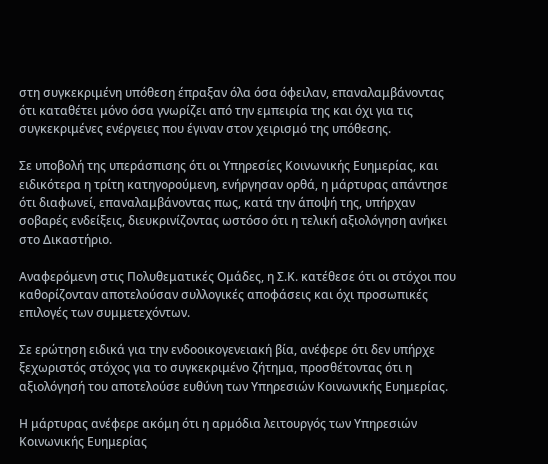στη συγκεκριμένη υπόθεση έπραξαν όλα όσα όφειλαν, επαναλαμβάνοντας ότι καταθέτει μόνο όσα γνωρίζει από την εμπειρία της και όχι για τις συγκεκριμένες ενέργειες που έγιναν στον χειρισμό της υπόθεσης.

Σε υποβολή της υπεράσπισης ότι οι Υπηρεσίες Κοινωνικής Ευημερίας, και ειδικότερα η τρίτη κατηγορούμενη, ενήργησαν ορθά, η μάρτυρας απάντησε ότι διαφωνεί, επαναλαμβάνοντας πως, κατά την άποψή της, υπήρχαν σοβαρές ενδείξεις, διευκρινίζοντας ωστόσο ότι η τελική αξιολόγηση ανήκει στο Δικαστήριο.

Αναφερόμενη στις Πολυθεματικές Ομάδες, η Σ.Κ. κατέθεσε ότι οι στόχοι που καθορίζονταν αποτελούσαν συλλογικές αποφάσεις και όχι προσωπικές επιλογές των συμμετεχόντων.

Σε ερώτηση ειδικά για την ενδοοικογενειακή βία, ανέφερε ότι δεν υπήρχε ξεχωριστός στόχος για το συγκεκριμένο ζήτημα, προσθέτοντας ότι η αξιολόγησή του αποτελούσε ευθύνη των Υπηρεσιών Κοινωνικής Ευημερίας.

Η μάρτυρας ανέφερε ακόμη ότι η αρμόδια λειτουργός των Υπηρεσιών Κοινωνικής Ευημερίας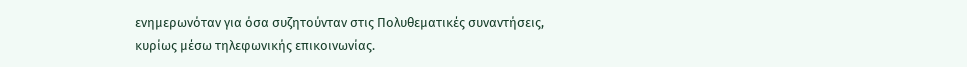ενημερωνόταν για όσα συζητούνταν στις Πολυθεματικές συναντήσεις, κυρίως μέσω τηλεφωνικής επικοινωνίας.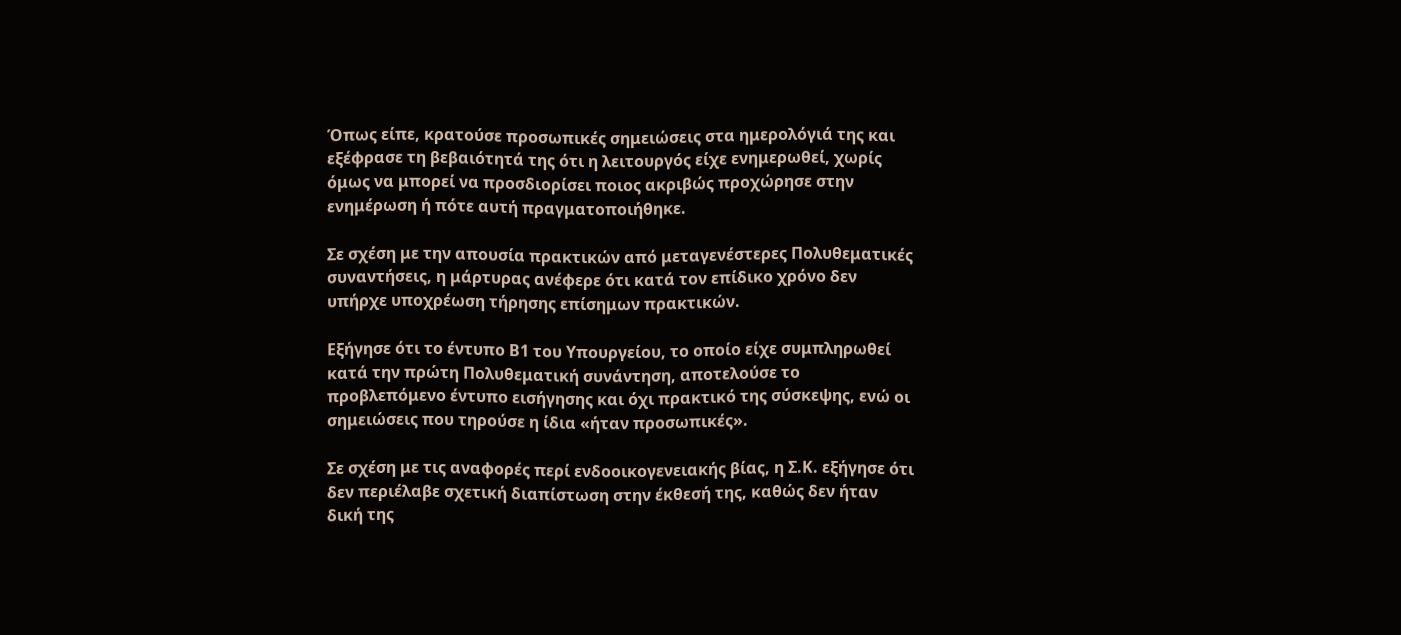Όπως είπε, κρατούσε προσωπικές σημειώσεις στα ημερολόγιά της και εξέφρασε τη βεβαιότητά της ότι η λειτουργός είχε ενημερωθεί, χωρίς όμως να μπορεί να προσδιορίσει ποιος ακριβώς προχώρησε στην ενημέρωση ή πότε αυτή πραγματοποιήθηκε.

Σε σχέση με την απουσία πρακτικών από μεταγενέστερες Πολυθεματικές συναντήσεις, η μάρτυρας ανέφερε ότι κατά τον επίδικο χρόνο δεν υπήρχε υποχρέωση τήρησης επίσημων πρακτικών.

Εξήγησε ότι το έντυπο Β1 του Υπουργείου, το οποίο είχε συμπληρωθεί κατά την πρώτη Πολυθεματική συνάντηση, αποτελούσε το προβλεπόμενο έντυπο εισήγησης και όχι πρακτικό της σύσκεψης, ενώ οι σημειώσεις που τηρούσε η ίδια «ήταν προσωπικές».

Σε σχέση με τις αναφορές περί ενδοοικογενειακής βίας, η Σ.Κ. εξήγησε ότι δεν περιέλαβε σχετική διαπίστωση στην έκθεσή της, καθώς δεν ήταν δική της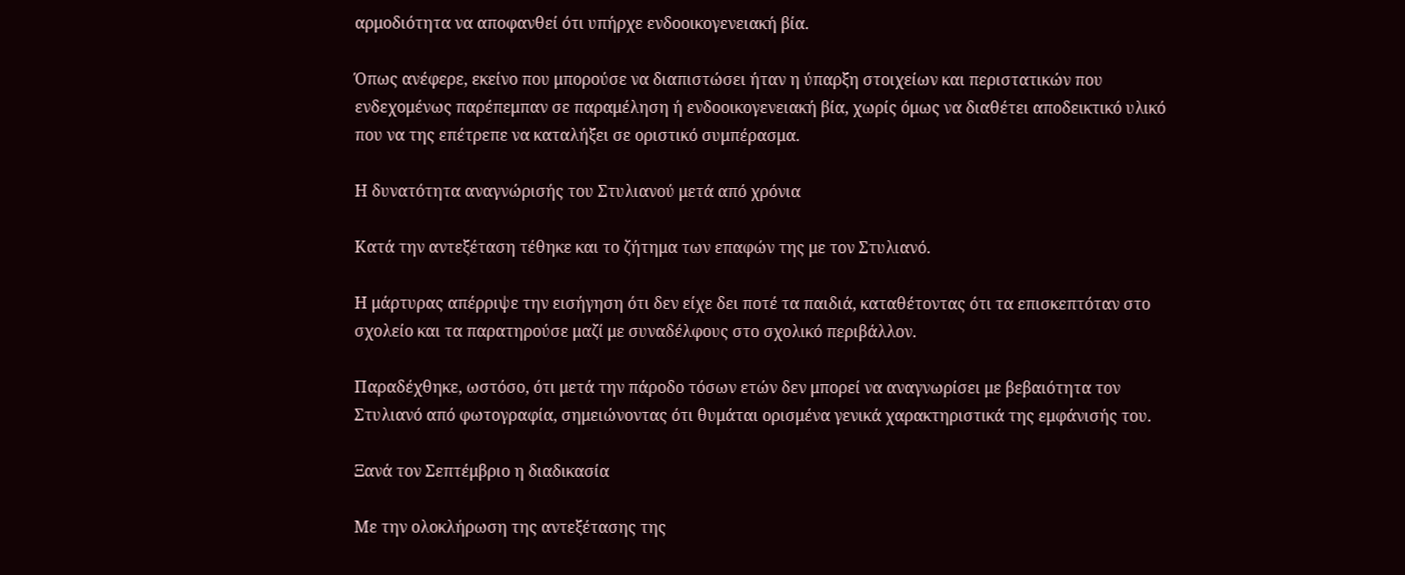αρμοδιότητα να αποφανθεί ότι υπήρχε ενδοοικογενειακή βία.

Όπως ανέφερε, εκείνο που μπορούσε να διαπιστώσει ήταν η ύπαρξη στοιχείων και περιστατικών που ενδεχομένως παρέπεμπαν σε παραμέληση ή ενδοοικογενειακή βία, χωρίς όμως να διαθέτει αποδεικτικό υλικό που να της επέτρεπε να καταλήξει σε οριστικό συμπέρασμα.

Η δυνατότητα αναγνώρισής του Στυλιανού μετά από χρόνια

Κατά την αντεξέταση τέθηκε και το ζήτημα των επαφών της με τον Στυλιανό.

Η μάρτυρας απέρριψε την εισήγηση ότι δεν είχε δει ποτέ τα παιδιά, καταθέτοντας ότι τα επισκεπτόταν στο σχολείο και τα παρατηρούσε μαζί με συναδέλφους στο σχολικό περιβάλλον.

Παραδέχθηκε, ωστόσο, ότι μετά την πάροδο τόσων ετών δεν μπορεί να αναγνωρίσει με βεβαιότητα τον Στυλιανό από φωτογραφία, σημειώνοντας ότι θυμάται ορισμένα γενικά χαρακτηριστικά της εμφάνισής του.

Ξανά τον Σεπτέμβριο η διαδικασία

Με την ολοκλήρωση της αντεξέτασης της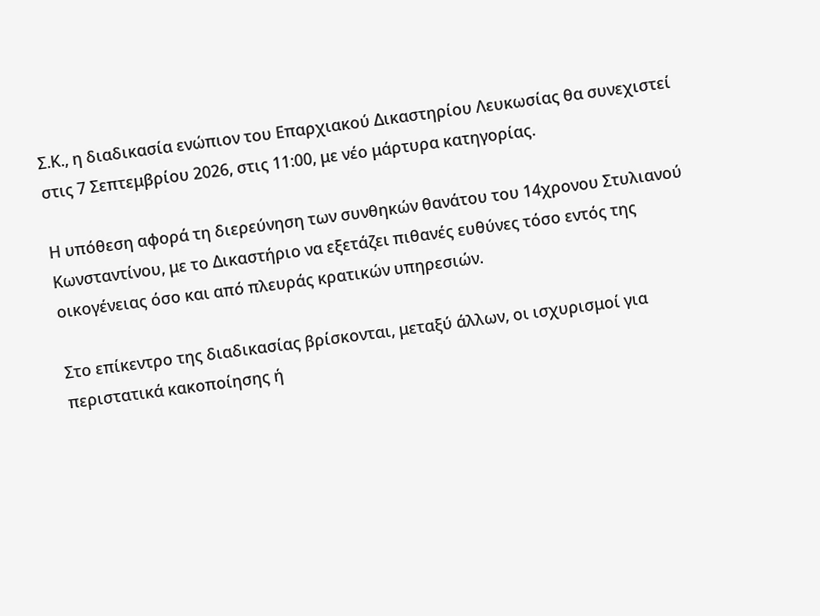Σ.Κ., η διαδικασία ενώπιον του Επαρχιακού Δικαστηρίου Λευκωσίας θα συνεχιστεί στις 7 Σεπτεμβρίου 2026, στις 11:00, με νέο μάρτυρα κατηγορίας.

Η υπόθεση αφορά τη διερεύνηση των συνθηκών θανάτου του 14χρονου Στυλιανού Κωνσταντίνου, με το Δικαστήριο να εξετάζει πιθανές ευθύνες τόσο εντός της οικογένειας όσο και από πλευράς κρατικών υπηρεσιών.

Στο επίκεντρο της διαδικασίας βρίσκονται, μεταξύ άλλων, οι ισχυρισμοί για περιστατικά κακοποίησης ή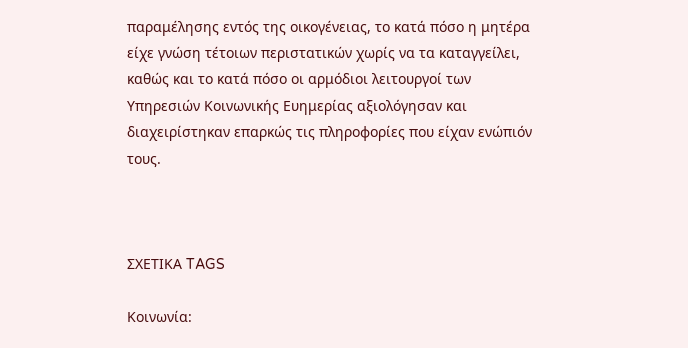παραμέλησης εντός της οικογένειας, το κατά πόσο η μητέρα είχε γνώση τέτοιων περιστατικών χωρίς να τα καταγγείλει, καθώς και το κατά πόσο οι αρμόδιοι λειτουργοί των Υπηρεσιών Κοινωνικής Ευημερίας αξιολόγησαν και διαχειρίστηκαν επαρκώς τις πληροφορίες που είχαν ενώπιόν τους.



ΣΧΕΤΙΚΑ TAGS

Κοινωνία: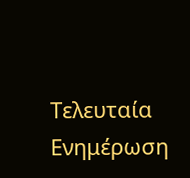Τελευταία Ενημέρωση